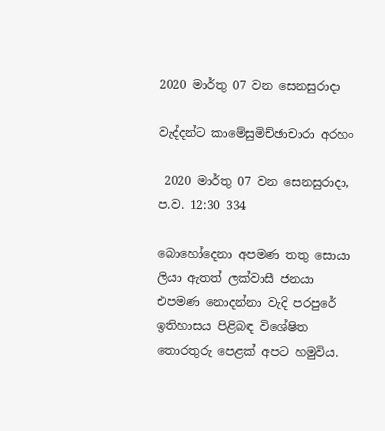2020 මාර්තු 07 වන සෙනසුරාදා

වැද්දන්ට කාමේසුමිච්ඡාචාරා අරහං

 2020 මාර්තු 07 වන සෙනසුරාදා, ප.ව. 12:30 334

බොහෝදෙනා අපමණ තතු සොයා ලියා ඇතත් ලක්වාසී ජනයා එපමණ නොදන්නා වැදි පරපුරේ ඉතිහාසය පිළිබඳ විශේෂිත තොරතුරු පෙළක් අපට හමුවිය.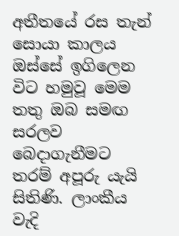අතීතයේ රස තැන් සොයා කාලය ඔස්සේ ඉගිලෙන විට හමුවූ මෙම තතු ඔබ සමඟ සරලව බෙදාගැනීමට තරම් අපූරු යැයි සිතිණි. ලාංකීය වැදි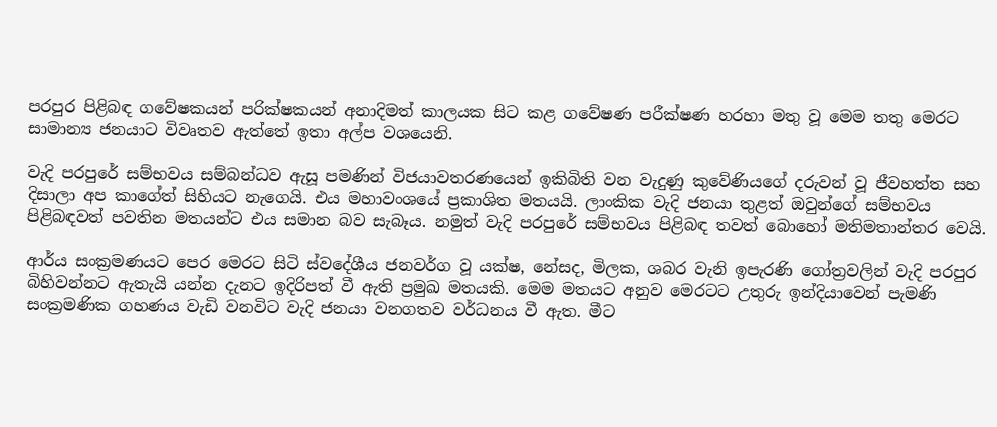පරපුර පිළිබඳ ගවේෂකයන් පරික්ෂකයන් අනාදිමත් කාලයක සිට කළ ගවේෂණ පරීක්ෂණ හරහා මතු වූ මෙම තතු මෙරට සාමාන්‍ය ජනයාට විවෘතව ඇත්තේ ඉතා අල්ප වශයෙනි.

වැදි පරපුරේ සම්භවය සම්බන්ධව ඇසූ පමණින් විජයාවතරණයෙන් ඉකිබිති වන වැදුණු කුවේණියගේ දරුවන් වූ ජීවහත්ත සහ දිසාලා අප කාගේත් සිහියට නැගෙයි. එය මහාවංශයේ ප්‍රකාශිත මතයයි. ලාංකික වැදි ජනයා තුළත් ඔවුන්ගේ සම්භවය පිළිබඳවත් පවතින මතයන්ට එය සමාන බව සැබෑය. නමුත් වැදි පරපුරේ සම්භවය පිළිබඳ තවත් බොහෝ මතිමතාන්තර වෙයි.

ආර්ය සංක්‍රමණයට පෙර මෙරට සිටි ස්වදේශීය ජනවර්ග වූ යක්ෂ, නේසද, මිලක, ශබර වැනි ඉපැරණි ගෝත්‍රවලින් වැදි පරපුර බිහිවන්නට ඇතැයි යන්න දැනට ඉදිරිපත් වී ඇති ප්‍රමුඛ මතයකි. මෙම මතයට අනුව මෙරටට උතුරු ඉන්දියාවෙන් පැමණි සංක්‍රමණික ගහණය වැඩි වනවිට වැදි ජනයා වනගතව වර්ධනය වී ඇත. මීට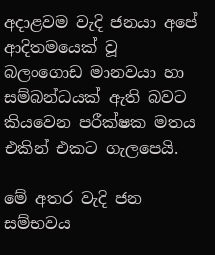අදාළවම වැදි ජනයා අපේ ආදිතමයෙක් වූ බලංගොඩ මානවයා හා සම්බන්ධයක් ඇති බවට කියවෙන පරීක්ෂක මතය එකින් එකට ගැලපෙයි.

මේ අතර වැදි ජන සම්භවය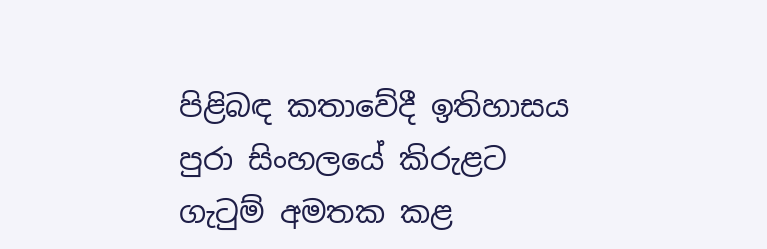පිළිබඳ කතාවේදී ඉතිහාසය පුරා සිංහලයේ කිරුළට ගැටුම් අමතක කළ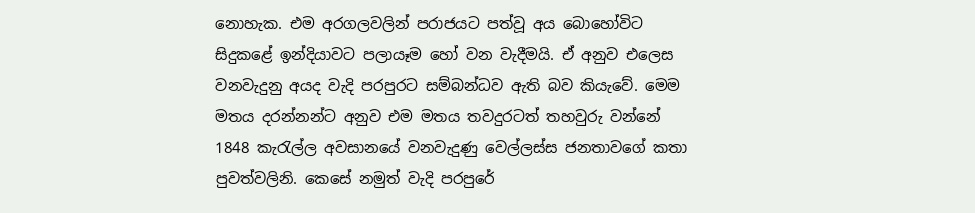නොහැක. එම අරගලවලින් පරාජයට පත්වූ අය බොහෝවිට සිදුකළේ ඉන්දියාවට පලායෑම හෝ වන වැදීමයි. ඒ අනුව එලෙස වනවැදුනු අයද වැදි පරපුරට සම්බන්ධව ඇති බව කියැවේ. මෙම මතය දරන්නන්ට අනුව එම මතය තවදුරටත් තහවුරු වන්නේ 1848 කැරැල්ල අවසානයේ වනවැදුණු වෙල්ලස්ස ජනතාවගේ කතා පුවත්වලිනි. කෙසේ නමුත් වැදි පරපුරේ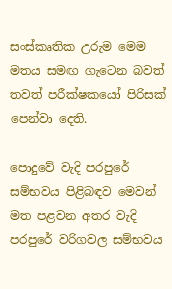සංස්කෘතික උරුම මෙම මතය සමඟ ගැටෙන බවත් තවත් පරීක්ෂකයෝ පිරිසක් පෙන්වා දෙති.

පොදුවේ වැදි පරපුරේ සම්භවය පිළිබඳව මෙවන් මත පළවන අතර වැදි පරපුරේ වරිගවල සම්භවය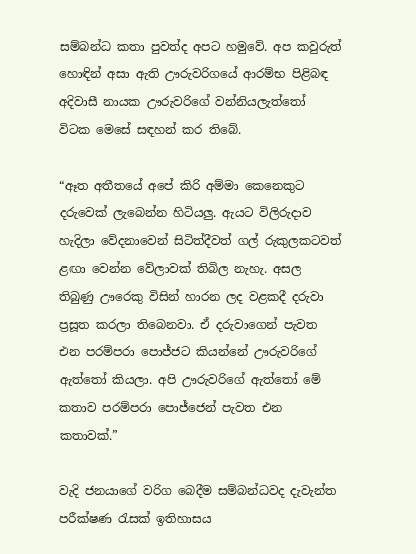සම්බන්ධ කතා පුවත්ද අපට හමුවේ. අප කවුරුත් හොඳින් අසා ඇති ඌරුවරිගයේ ආරම්භ පිළිබඳ අදිවාසී නායක ඌරුවරිගේ වන්නියලැත්තෝ විටක මෙසේ සඳහන් කර තිබේ.

“ඈත අතීතයේ අපේ කිරි අම්මා කෙනෙකුට දරුවෙක්‌ ලැබෙන්න හිටියලු. ඇයට විලිරුදාව හැදිලා වේදනාවෙන් සිටිත්දීවත් ගල් රුකුලකටවත් ළඟා වෙන්න වේලාවක්‌ තිබිල නැහැ. අසල තිබුණු ඌරෙකු විසින් හාරන ලද වළකදී දරුවා ප්‍රසූත කරලා තිබෙනවා. ඒ දරුවාගෙන් පැවත එන පරම්පරා පොජ්ජට කියන්නේ ඌරුවරිගේ ඇත්තෝ කියලා. අපි ඌරුවරිගේ ඇත්තෝ මේ කතාව පරම්පරා පොජ්ජෙන් පැවත එන කතාවක්‌.”

වැදි ජනයාගේ වරිග බෙදීම සම්බන්ධවද දැවැන්ත පරීක්ෂණ රැසක් ඉතිහාසය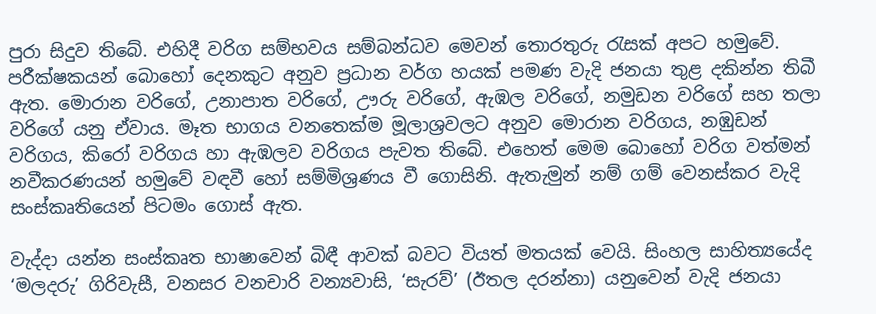පුරා සිදුව තිබේ. එහිදී වරිග සම්භවය සම්බන්ධව මෙවන් තොරතුරු රැසක් අපට හමුවේ. පරීක්ෂකයන් බොහෝ දෙනකුට අනුව ප්‍රධාන වර්ග හයක් පමණ වැදි ජනයා තුළ දකින්න තිබී ඇත. මොරාන වරිගේ, උනාපාත වරිගේ, ඌරු වරිගේ, ඇඹල වරිගේ, නමුඩන වරිගේ සහ තලා වරිගේ යනු ඒවාය. මෑත භාගය වනතෙක්‌ම මූලාශ්‍රවලට අනුව මොරාන වරිගය, නඹුඩන් වරිගය, කිරෝ වරිගය හා ඇඹලව වරිගය පැවත තිබේ. එහෙත් මෙම බොහෝ වරිග වත්මන් නවීකරණයන් හමුවේ වඳවී හෝ සම්මිශ්‍රණය වී ගොසිනි. ඇතැමුන් නම් ගම් වෙනස්‌කර වැදි සංස්‌කෘතියෙන් පිටමං ගොස් ඇත.

වැද්දා යන්න සංස්කෘත භාෂාවෙන් බිඳී ආවක් බවට වියත් මතයක් වෙයි. සිංහල සාහිත්‍යයේද ‘මලදරු’ ගිරිවැසී, වනසර වනචාරි වන්‍යවාසි, ‘සැරව්’ (ඊතල දරන්නා) යනුවෙන් වැදි ජනයා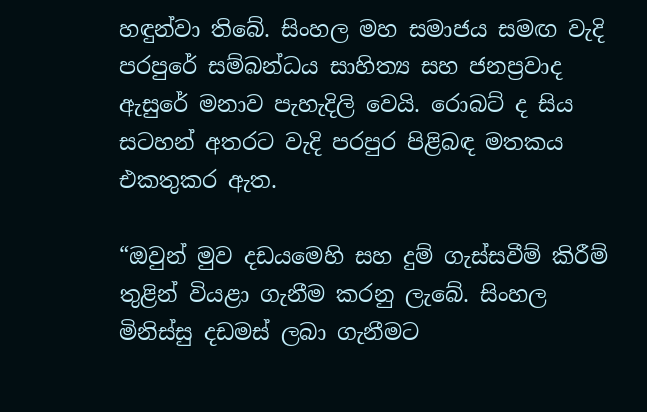හඳුන්වා තිබේ. සිංහල මහ සමාජය සමඟ වැදි පරපුරේ සම්බන්ධය සාහිත්‍ය සහ ජනප්‍රවාද ඇසුරේ මනාව පැහැදිලි වෙයි. රොබට් ද සිය සටහන් අතරට වැදි පරපුර පිළිබඳ මතකය එකතුකර ඇත.

“ඔවුන් මුව දඩය‌මෙහි සහ දුම් ගැස්සවීම් කිරීම් තුළින් වියළා ගැනීම කරනු ලැ‌බේ. සිංහල මිනිස්සු දඩමස් ලබා ගැනීමට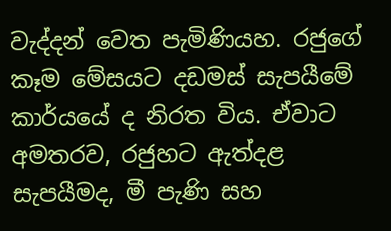වැද්දන් ‌වෙත පැමිණියහ. රජු‌ගේ කෑම ‌මේසයට දඩමස් සැපයීමේ කාර්‌යයේ ද නිරත විය. ඒවාට අමතරව, රජුහට ඇත්දළ සැපයීමද, මී පැණි සහ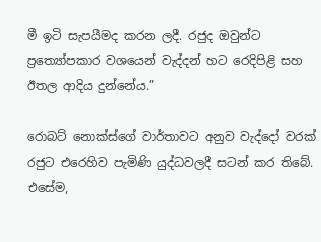මී ඉටි සැපයීමද කරන ලදී. රජුද ඔවුන්ට ප්‍රත්‍යෝපකාර වශ‌යෙන් වැද්දන් හට ‌රෙදිපිළි සහ ඊතල ආදිය දුන්නේය.”

රොබට් ‌නොක්ස්‌ගේ වාර්තාවට අනුව වැද්‌දෝ වරක් රජුට එ‌රෙහිව පැමිණි යුද්ධවලදී සටන් කර තිබේ. එ‌සේම,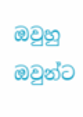ඔවුහු ඔවුන්ට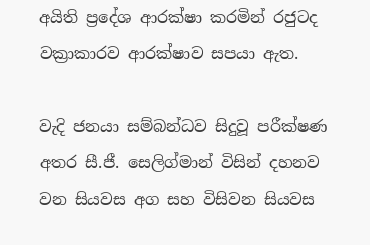අයිති ප්‍ර‌දේශ ආරක්ෂා කරමින් රජුටද වක්‍රාකාරව ආරක්ෂාව සපයා ඇත.

වැදි ජනයා සම්බන්ධව සිදුවූ පරීක්ෂණ අතර සී.ජී. සෙලිග්මාන් විසින් දහනව වන සියවස අග සහ විසිවන සියවස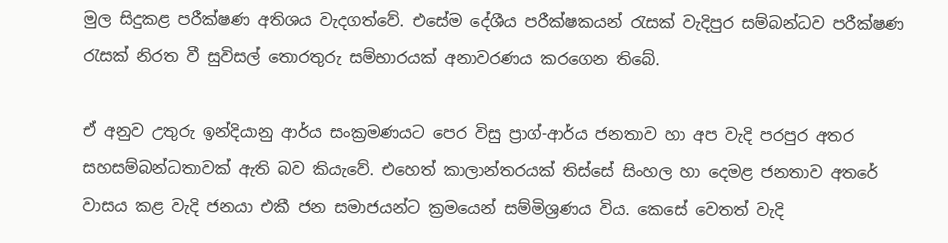මුල සිදුකළ පරීක්ෂණ අතිශය වැදගත්වේ. එසේම දේශීය පරීක්ෂකයන් රැසක් වැදිපුර සම්බන්ධව පරීක්ෂණ රැසක් නිරත වී සුවිසල් තොරතුරු සම්භාරයක් අනාවරණය කරගෙන තිබේ.

ඒ අනුව උතුරු ඉන්දියානු ආර්ය සංක්‍රමණයට ‌පෙර විසු ප්‍රාග්-ආර්ය ජනතාව හා අප වැදි පරපුර අතර සහසම්බන්ධතාවක් ඇති බව කියැවේ. එහෙත් කාලාන්තරයක් තිස්‌සේ සිංහල හා දෙමළ ජනතාව අත‌රේ වාසය කළ වැදි ජනයා එකී ජන සමාජයන්ට ක්‍රම‌යෙන් සම්මිශ්‍රණය විය. කෙසේ වෙතත් වැදි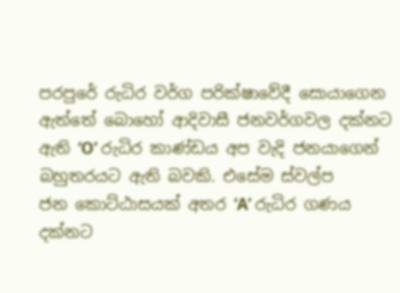පරපුරේ රුධිර වර්ග පරික්ෂා‌වේදී ‌සොයාගෙන ඇත්තේ ‌බො‌හෝ ආදිවාසී ජනවර්ගවල දක්නට ඇති ‘O’ රුධිර කාණ්ඩය අප වැදි ජනයාගෙන් බහුතරයට ඇති බවකි. එ‌සේම ස්වල්ප ජන ‌කොට්ඨාසයක් අතර ‘A’ රුධිර ගණය දක්නට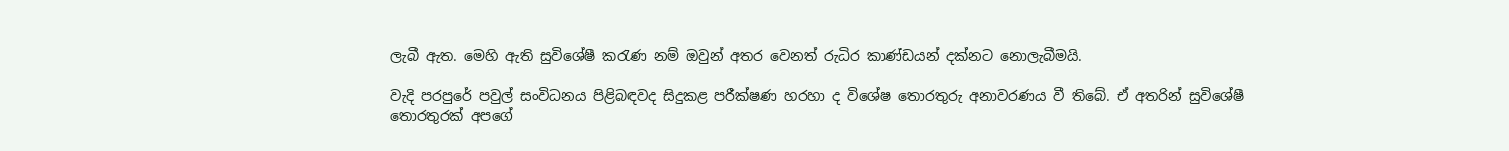ලැබී ඇත. මෙහි ඇති සුවිශේෂී කරැණ නම් ඔවුන් අතර‌ වෙනත් රුධිර කාණ්ඩයන් දක්නට නොලැබීමයි.

වැදි පරපුරේ පවුල් සංවිධනය පිළිබඳවද සිදුකළ පරීක්ෂණ හරහා ද විශේෂ තොරතුරු අනාවරණය වී තිබේ. ඒ අතරින් සුවිශේෂී තොරතුරක් අපගේ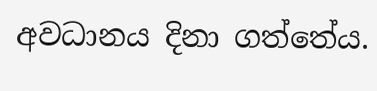අවධානය දිනා ගත්තේය.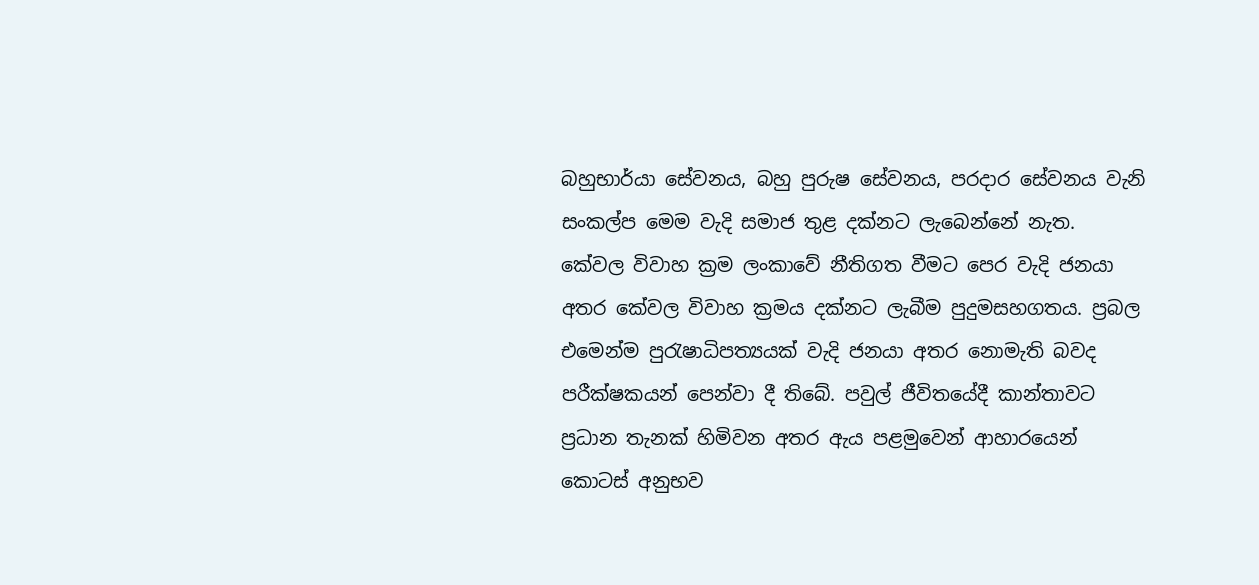බහුභාර්යා ‌සේවනය‌, බහු පුරුෂ ‌සේවනය, පරදාර ‌සේවනය වැනි සංකල්ප මෙම වැදි සමාජ තුළ දක්නට ලැබෙන්නේ නැත. කේවල විවාහ ක්‍රම ලංකාවේ නීතිගත වීමට පෙර වැදි ජනයා අතර කේවල විවාහ ක්‍රමය දක්නට ලැබීම පුදුමසහගතය. ප්‍රබල එමෙන්ම පුරැෂාධිපත්‍යයක් වැදි ජනයා අතර නොමැති බවද පරීක්ෂකයන් පෙන්වා දී තිබේ. පවුල් ජීවිතයේදී කාන්තාවට ප්‍රධාන තැනක් හිමිවන අතර ඇය පළමුවෙන් ආහාරයෙන් කොටස් අනුභව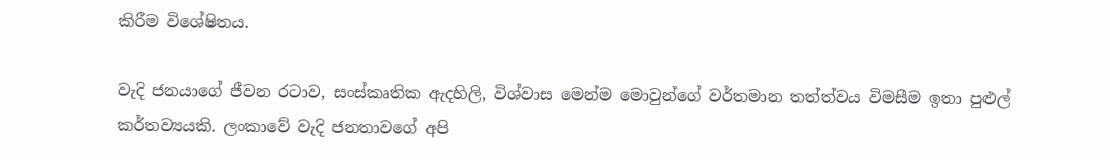කිරීම විශේෂිතය.

වැදි ජනයාගේ ජීවන රටාව, සංස්කෘතික ඇදහිලි, විශ්වාස මෙන්ම මොවුන්ගේ වර්තමාන තත්ත්වය විමසීම ඉතා පුළුල් කර්තව්‍යයකි. ලංකාවේ වැදි ජනතාවගේ අපි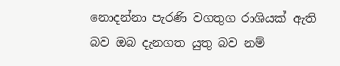නොදන්නා පැරණි වගතුග රාශියක් ඇති බව ඔබ දැනගත යුතු බව නම්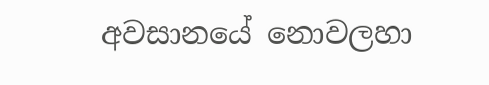අවසානයේ නොවලහා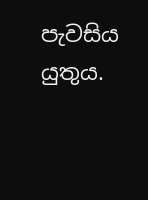පැවසිය යුතුය.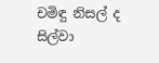චමිඳු නිසල් ද සිල්වා